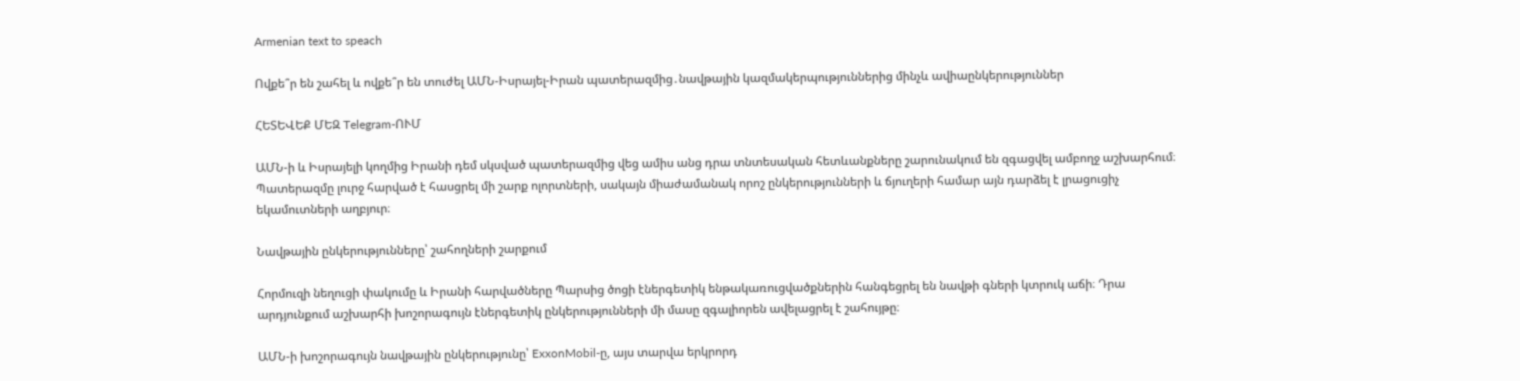Armenian text to speach

Ովքե՞ր են շահել և ովքե՞ր են տուժել ԱՄՆ-Իսրայել-Իրան պատերազմից․նավթային կազմակերպություններից մինչև ավիաընկերություններ

ՀԵՏԵՎԵՔ ՄԵԶ Telegram-ՈՒՄ

ԱՄՆ-ի և Իսրայելի կողմից Իրանի դեմ սկսված պատերազմից վեց ամիս անց դրա տնտեսական հետևանքները շարունակում են զգացվել ամբողջ աշխարհում։ Պատերազմը լուրջ հարված է հասցրել մի շարք ոլորտների, սակայն միաժամանակ որոշ ընկերությունների և ճյուղերի համար այն դարձել է լրացուցիչ եկամուտների աղբյուր։

Նավթային ընկերությունները՝ շահողների շարքում

Հորմուզի նեղուցի փակումը և Իրանի հարվածները Պարսից ծոցի էներգետիկ ենթակառուցվածքներին հանգեցրել են նավթի գների կտրուկ աճի։ Դրա արդյունքում աշխարհի խոշորագույն էներգետիկ ընկերությունների մի մասը զգալիորեն ավելացրել է շահույթը։

ԱՄՆ-ի խոշորագույն նավթային ընկերությունը՝ ExxonMobil-ը, այս տարվա երկրորդ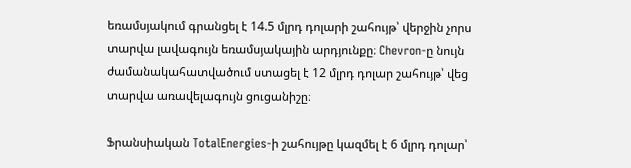եռամսյակում գրանցել է 14.5 մլրդ դոլարի շահույթ՝ վերջին չորս տարվա լավագույն եռամսյակային արդյունքը։ Chevron-ը նույն ժամանակահատվածում ստացել է 12 մլրդ դոլար շահույթ՝ վեց տարվա առավելագույն ցուցանիշը։

Ֆրանսիական TotalEnergies-ի շահույթը կազմել է 6 մլրդ դոլար՝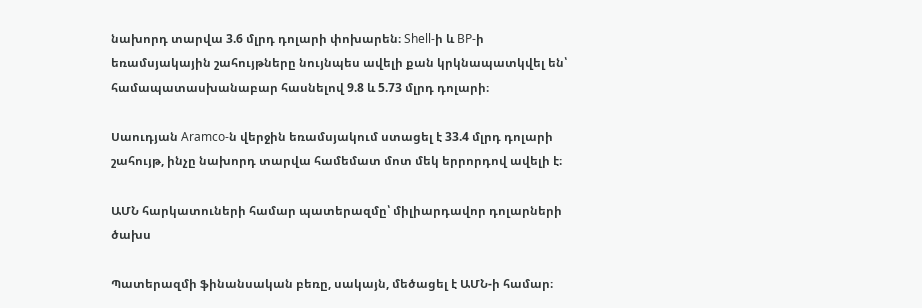նախորդ տարվա 3.6 մլրդ դոլարի փոխարեն։ Shell-ի և BP-ի եռամսյակային շահույթները նույնպես ավելի քան կրկնապատկվել են՝ համապատասխանաբար հասնելով 9.8 և 5.73 մլրդ դոլարի։

Սաուդյան Aramco-ն վերջին եռամսյակում ստացել է 33.4 մլրդ դոլարի շահույթ, ինչը նախորդ տարվա համեմատ մոտ մեկ երրորդով ավելի է։

ԱՄՆ հարկատուների համար պատերազմը՝ միլիարդավոր դոլարների ծախս

Պատերազմի ֆինանսական բեռը, սակայն, մեծացել է ԱՄՆ-ի համար։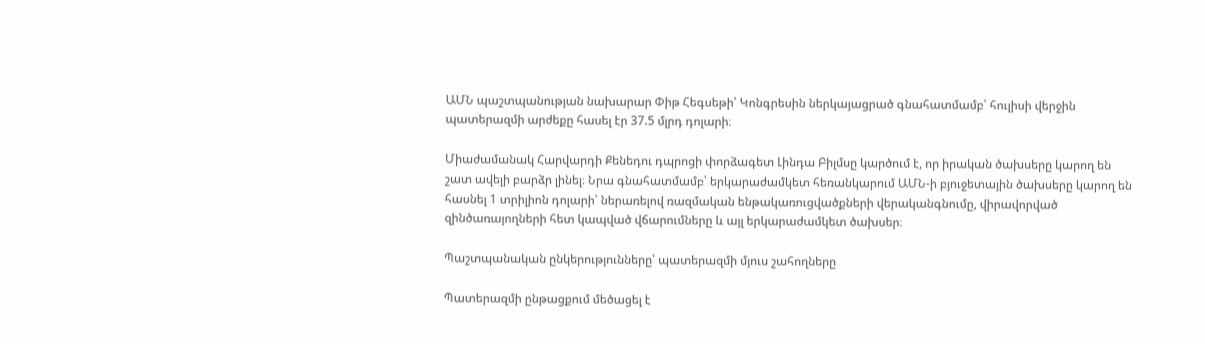ԱՄՆ պաշտպանության նախարար Փիթ Հեգսեթի՝ Կոնգրեսին ներկայացրած գնահատմամբ՝ հուլիսի վերջին պատերազմի արժեքը հասել էր 37.5 մլրդ դոլարի։

Միաժամանակ Հարվարդի Քենեդու դպրոցի փորձագետ Լինդա Բիլմսը կարծում է, որ իրական ծախսերը կարող են շատ ավելի բարձր լինել։ Նրա գնահատմամբ՝ երկարաժամկետ հեռանկարում ԱՄՆ-ի բյուջետային ծախսերը կարող են հասնել 1 տրիլիոն դոլարի՝ ներառելով ռազմական ենթակառուցվածքների վերականգնումը, վիրավորված զինծառայողների հետ կապված վճարումները և այլ երկարաժամկետ ծախսեր։

Պաշտպանական ընկերությունները՝ պատերազմի մյուս շահողները

Պատերազմի ընթացքում մեծացել է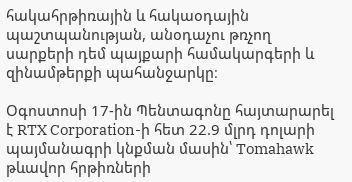հակահրթիռային և հակաօդային պաշտպանության, անօդաչու թռչող սարքերի դեմ պայքարի համակարգերի և զինամթերքի պահանջարկը։

Օգոստոսի 17-ին Պենտագոնը հայտարարել է RTX Corporation-ի հետ 22.9 մլրդ դոլարի պայմանագրի կնքման մասին՝ Tomahawk թևավոր հրթիռների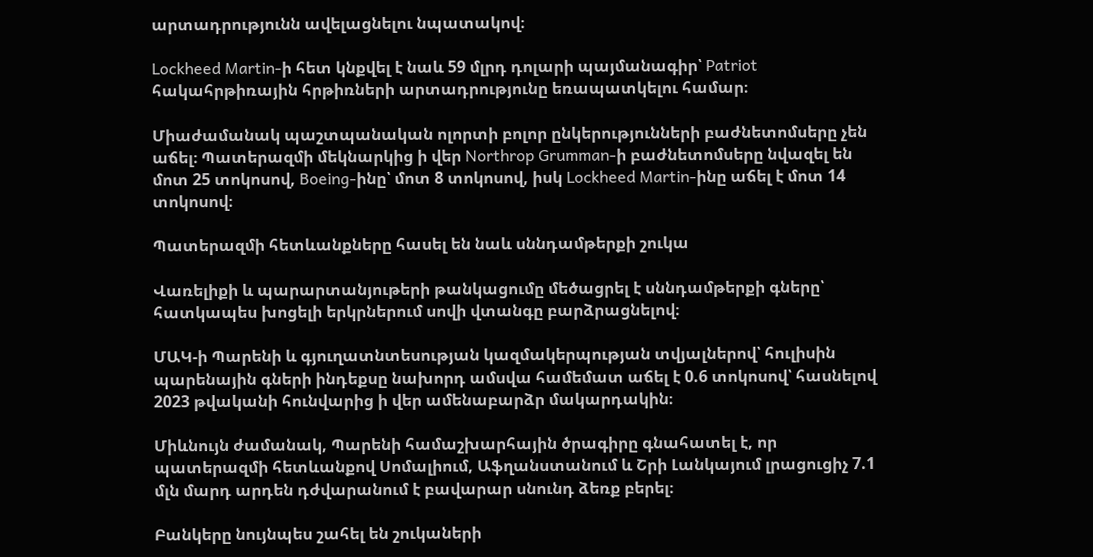արտադրությունն ավելացնելու նպատակով։

Lockheed Martin-ի հետ կնքվել է նաև 59 մլրդ դոլարի պայմանագիր՝ Patriot հակահրթիռային հրթիռների արտադրությունը եռապատկելու համար։

Միաժամանակ պաշտպանական ոլորտի բոլոր ընկերությունների բաժնետոմսերը չեն աճել։ Պատերազմի մեկնարկից ի վեր Northrop Grumman-ի բաժնետոմսերը նվազել են մոտ 25 տոկոսով, Boeing-ինը՝ մոտ 8 տոկոսով, իսկ Lockheed Martin-ինը աճել է մոտ 14 տոկոսով։

Պատերազմի հետևանքները հասել են նաև սննդամթերքի շուկա

Վառելիքի և պարարտանյութերի թանկացումը մեծացրել է սննդամթերքի գները՝ հատկապես խոցելի երկրներում սովի վտանգը բարձրացնելով։

ՄԱԿ-ի Պարենի և գյուղատնտեսության կազմակերպության տվյալներով՝ հուլիսին պարենային գների ինդեքսը նախորդ ամսվա համեմատ աճել է 0.6 տոկոսով՝ հասնելով 2023 թվականի հունվարից ի վեր ամենաբարձր մակարդակին։

Միևնույն ժամանակ, Պարենի համաշխարհային ծրագիրը գնահատել է, որ պատերազմի հետևանքով Սոմալիում, Աֆղանստանում և Շրի Լանկայում լրացուցիչ 7.1 մլն մարդ արդեն դժվարանում է բավարար սնունդ ձեռք բերել։

Բանկերը նույնպես շահել են շուկաների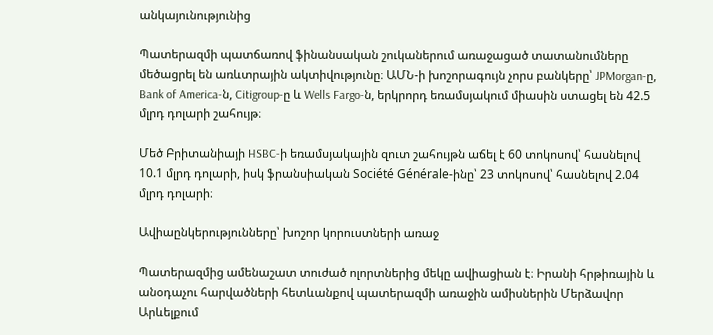անկայունությունից

Պատերազմի պատճառով ֆինանսական շուկաներում առաջացած տատանումները մեծացրել են առևտրային ակտիվությունը։ ԱՄՆ-ի խոշորագույն չորս բանկերը՝ JPMorgan-ը, Bank of America-ն, Citigroup-ը և Wells Fargo-ն, երկրորդ եռամսյակում միասին ստացել են 42.5 մլրդ դոլարի շահույթ։

Մեծ Բրիտանիայի HSBC-ի եռամսյակային զուտ շահույթն աճել է 60 տոկոսով՝ հասնելով 10.1 մլրդ դոլարի, իսկ ֆրանսիական Société Générale-ինը՝ 23 տոկոսով՝ հասնելով 2.04 մլրդ դոլարի։

Ավիաընկերությունները՝ խոշոր կորուստների առաջ

Պատերազմից ամենաշատ տուժած ոլորտներից մեկը ավիացիան է։ Իրանի հրթիռային և անօդաչու հարվածների հետևանքով պատերազմի առաջին ամիսներին Մերձավոր Արևելքում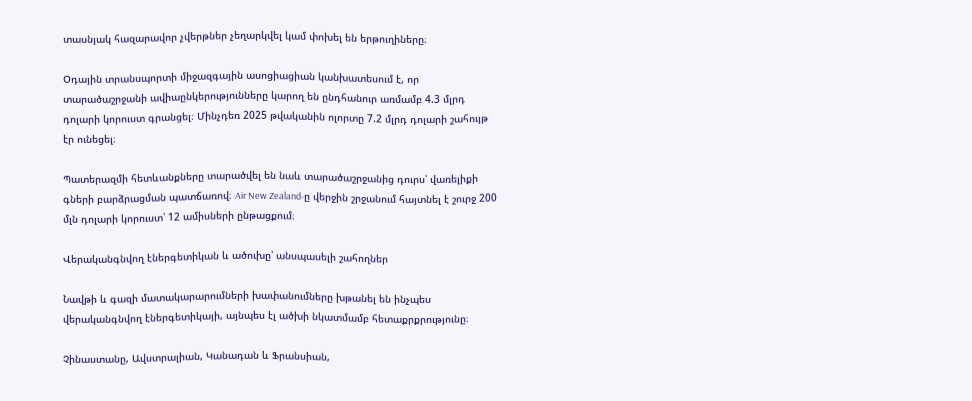տասնյակ հազարավոր չվերթներ չեղարկվել կամ փոխել են երթուղիները։

Օդային տրանսպորտի միջազգային ասոցիացիան կանխատեսում է, որ տարածաշրջանի ավիաընկերությունները կարող են ընդհանուր առմամբ 4.3 մլրդ դոլարի կորուստ գրանցել։ Մինչդեռ 2025 թվականին ոլորտը 7.2 մլրդ դոլարի շահույթ էր ունեցել։

Պատերազմի հետևանքները տարածվել են նաև տարածաշրջանից դուրս՝ վառելիքի գների բարձրացման պատճառով։ Air New Zealand-ը վերջին շրջանում հայտնել է շուրջ 200 մլն դոլարի կորուստ՝ 12 ամիսների ընթացքում։

Վերականգնվող էներգետիկան և ածուխը՝ անսպասելի շահողներ

Նավթի և գազի մատակարարումների խափանումները խթանել են ինչպես վերականգնվող էներգետիկայի, այնպես էլ ածխի նկատմամբ հետաքրքրությունը։

Չինաստանը, Ավստրալիան, Կանադան և Ֆրանսիան,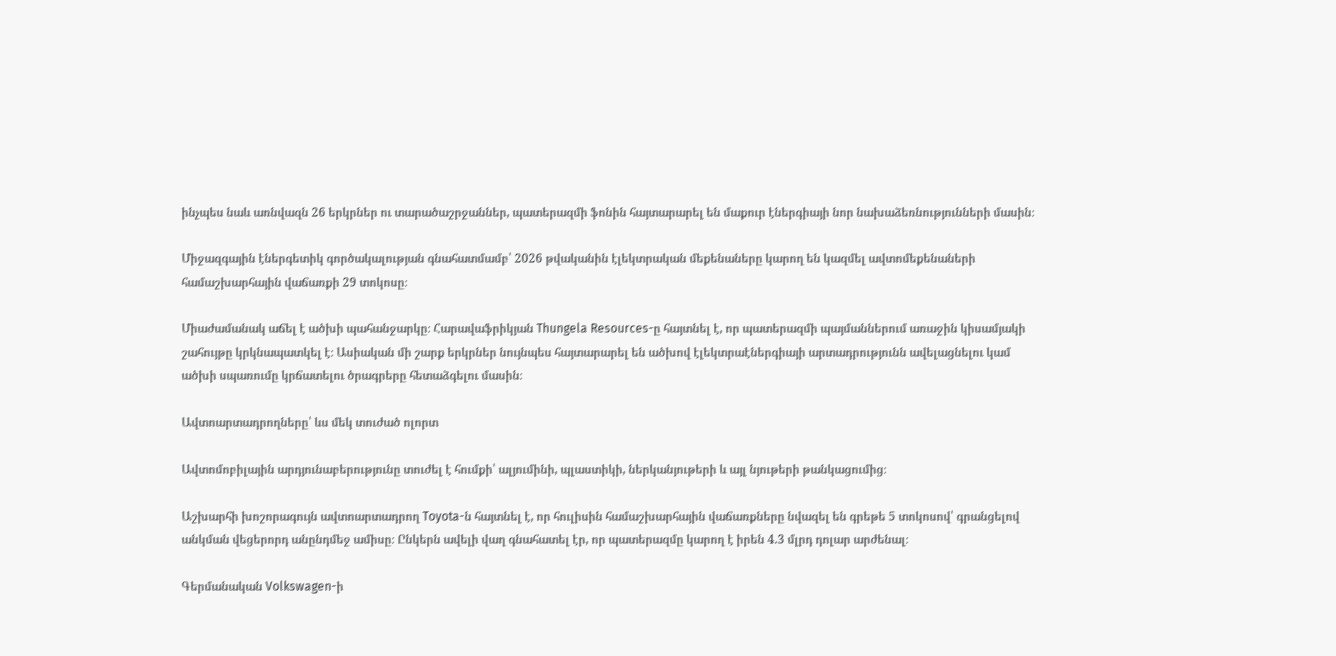ինչպես նաև առնվազն 26 երկրներ ու տարածաշրջաններ, պատերազմի ֆոնին հայտարարել են մաքուր էներգիայի նոր նախաձեռնությունների մասին։

Միջազգային էներգետիկ գործակալության գնահատմամբ՝ 2026 թվականին էլեկտրական մեքենաները կարող են կազմել ավտոմեքենաների համաշխարհային վաճառքի 29 տոկոսը։

Միաժամանակ աճել է ածխի պահանջարկը։ Հարավաֆրիկյան Thungela Resources-ը հայտնել է, որ պատերազմի պայմաններում առաջին կիսամյակի շահույթը կրկնապատկել է։ Ասիական մի շարք երկրներ նույնպես հայտարարել են ածխով էլեկտրաէներգիայի արտադրությունն ավելացնելու կամ ածխի սպառումը կրճատելու ծրագրերը հետաձգելու մասին։

Ավտոարտադրողները՝ ևս մեկ տուժած ոլորտ

Ավտոմոբիլային արդյունաբերությունը տուժել է հումքի՝ ալյումինի, պլաստիկի, ներկանյութերի և այլ նյութերի թանկացումից։

Աշխարհի խոշորագույն ավտոարտադրող Toyota-ն հայտնել է, որ հուլիսին համաշխարհային վաճառքները նվազել են գրեթե 5 տոկոսով՝ գրանցելով անկման վեցերորդ անընդմեջ ամիսը։ Ընկերն ավելի վաղ գնահատել էր, որ պատերազմը կարող է իրեն 4.3 մլրդ դոլար արժենալ։

Գերմանական Volkswagen-ի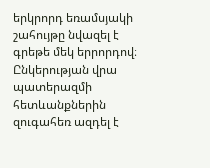երկրորդ եռամսյակի շահույթը նվազել է գրեթե մեկ երրորդով։ Ընկերության վրա պատերազմի հետևանքներին զուգահեռ ազդել է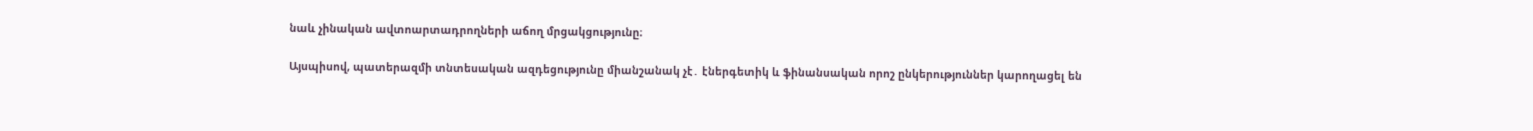նաև չինական ավտոարտադրողների աճող մրցակցությունը։

Այսպիսով, պատերազմի տնտեսական ազդեցությունը միանշանակ չէ․ էներգետիկ և ֆինանսական որոշ ընկերություններ կարողացել են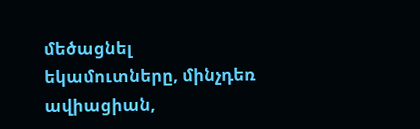մեծացնել եկամուտները, մինչդեռ ավիացիան,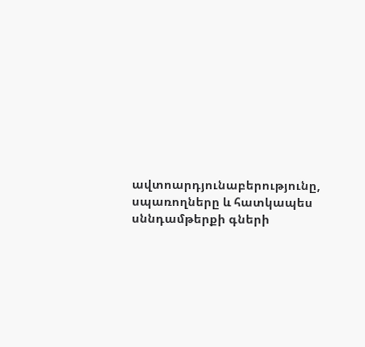ավտոարդյունաբերությունը, սպառողները և հատկապես սննդամթերքի գների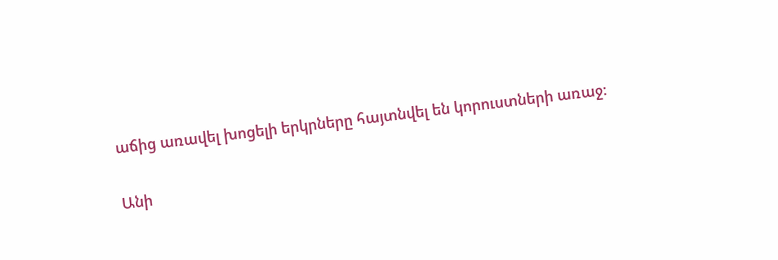աճից առավել խոցելի երկրները հայտնվել են կորուստների առաջ։

Անի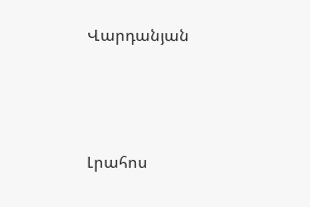Վարդանյան




Լրահոս